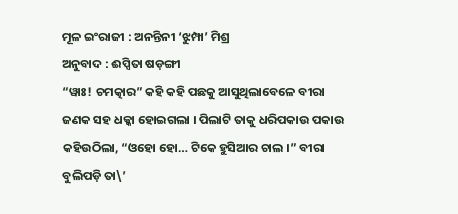ମୂଳ ଇଂରାଜୀ : ଅନନ୍ତିନୀ ‘ଝୁମ୍ପା’ ମିଶ୍ର
ଅନୁବାଦ : ଈପ୍ସିତା ଷଡ଼ଙ୍ଗୀ
“ୱାଃ! ଚମତ୍କାର” କହି କହି ପଛକୁ ଆସୁଥିଲାବେଳେ ବୀରା ଜଣକ ସହ ଧକ୍କା ହୋଇଗଲା । ପିଲାଟି ତାକୁ ଧରିପକାଉ ପକାଉ କହିଉଠିଲା, “ଓହୋ ହୋ… ଟିକେ ହୁସିଆର ଚାଲ ।” ବୀରା ବୁଲିପଡ଼ି ତା\’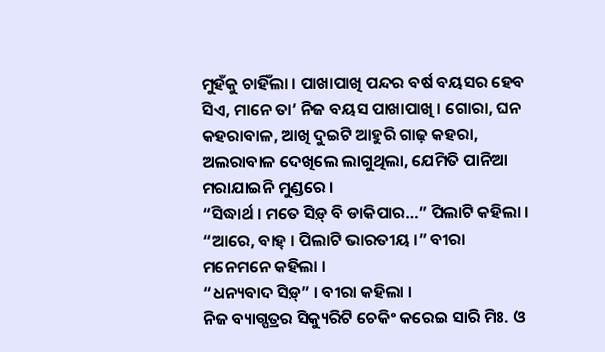ମୁହଁକୁ ଚାହିଁଲା । ପାଖାପାଖି ପନ୍ଦର ବର୍ଷ ବୟସର ହେବ ସିଏ, ମାନେ ତା’ ନିଜ ବୟସ ପାଖାପାଖି । ଗୋରା, ଘନ କହରାବାଳ, ଆଖି ଦୁଇଟି ଆହୁରି ଗାଢ଼ କହରା, ଅଲରାବାଳ ଦେଖିଲେ ଲାଗୁଥିଲା, ଯେମିତି ପାନିଆ ମରାଯାଇନି ମୁଣ୍ଡରେ ।
“ସିଦ୍ଧାର୍ଥ । ମତେ ସିଡ଼୍ ବି ଡାକିପାର…” ପିଲାଟି କହିଲା । “ଆରେ, ବାହ୍ । ପିଲାଟି ଭାରତୀୟ ।” ବୀରା ମନେମନେ କହିଲା ।
“ଧନ୍ୟବାଦ ସିଡ଼୍” । ବୀରା କହିଲା ।
ନିଜ ବ୍ୟାଗ୍ପତ୍ରର ସିକ୍ୟୁରିଟି ଚେକିଂ କରେଇ ସାରି ମିଃ. ଓ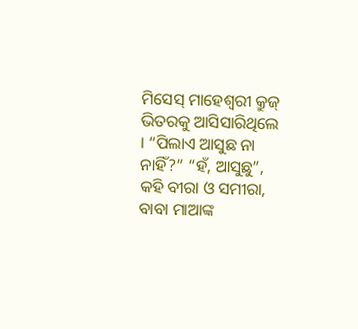ମିସେସ୍ ମାହେଶ୍ୱରୀ କ୍ରୁଜ୍ ଭିତରକୁ ଆସିସାରିଥିଲେ । “ପିଲାଏ ଆସୁଛ ନା ନାହିଁ?” “ହଁ, ଆସୁଛୁ”, କହି ବୀରା ଓ ସମୀରା, ବାବା ମାଆଙ୍କ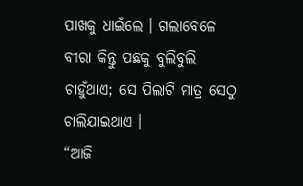ପାଖକୁ ଧାଇଁଲେ । ଗଲାବେଳେ ବୀରା କିନ୍ତୁ ପଛକୁ ବୁଲିବୁଲି ଚାହୁଁଥାଏ; ସେ ପିଲାଟି ମାତ୍ର ସେଠୁ ଚାଲିଯାଇଥାଏ ।
“ଆଜି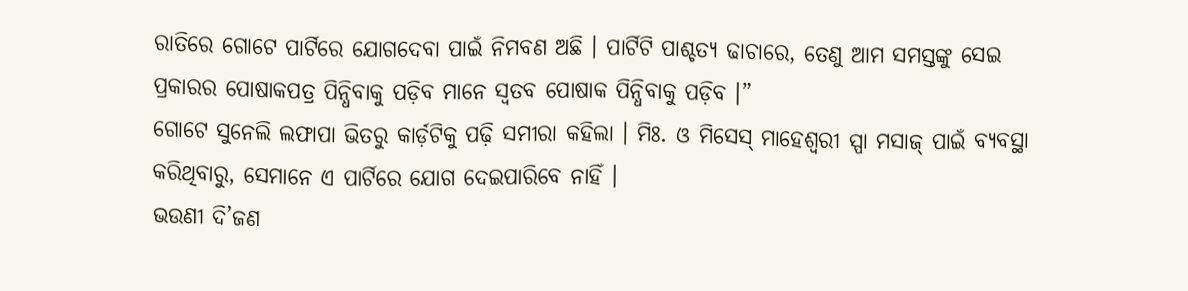ରାତିରେ ଗୋଟେ ପାର୍ଟିରେ ଯୋଗଦେବା ପାଇଁ ନିମବଣ ଅଛି । ପାର୍ଟିଟି ପାଶ୍ଚତ୍ୟ ଢାଚାରେ, ତେଣୁ ଆମ ସମସ୍ତଙ୍କୁ ସେଇ ପ୍ରକାରର ପୋଷାକପତ୍ର ପିନ୍ଧିବାକୁ ପଡ଼ିବ ମାନେ ସ୍ୱତବ ପୋଷାକ ପିନ୍ଧିବାକୁ ପଡ଼ିବ ।”
ଗୋଟେ ସୁନେଲି ଲଫାପା ଭିତରୁ କାର୍ଡ଼ଟିକୁ ପଢ଼ି ସମୀରା କହିଲା । ମିଃ. ଓ ମିସେସ୍ ମାହେଶ୍ୱରୀ ସ୍ପା ମସାଜ୍ ପାଇଁ ବ୍ୟବସ୍ଥା କରିଥିବାରୁ, ସେମାନେ ଏ ପାର୍ଟିରେ ଯୋଗ ଦେଇପାରିବେ ନାହିଁ ।
ଭଉଣୀ ଦି’ଜଣ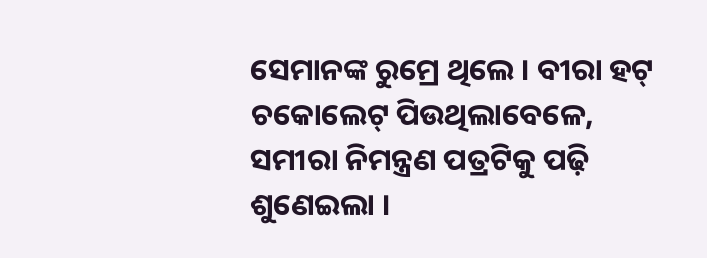ସେମାନଙ୍କ ରୁମ୍ରେ ଥିଲେ । ବୀରା ହଟ୍ ଚକୋଲେଟ୍ ପିଉଥିଲାବେଳେ, ସମୀରା ନିମନ୍ତ୍ରଣ ପତ୍ରଟିକୁ ପଢ଼ି ଶୁଣେଇଲା ।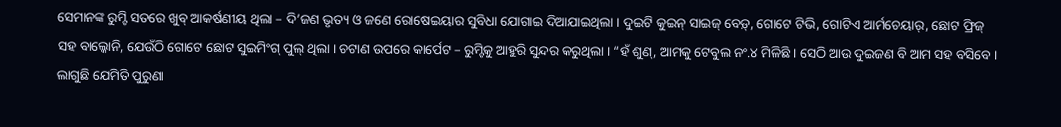ସେମାନଙ୍କ ରୁମ୍ଟି ସତରେ ଖୁବ୍ ଆକର୍ଷଣୀୟ ଥିଲା – ଦି’ଜଣ ଭୃତ୍ୟ ଓ ଜଣେ ରୋଷେଇୟାର ସୁବିଧା ଯୋଗାଇ ଦିଆଯାଇଥିଲା । ଦୁଇଟି କୁଇନ୍ ସାଇଜ୍ ବେଡ଼୍, ଗୋଟେ ଟିଭି, ଗୋଟିଏ ଆର୍ମଚେୟାର୍, ଛୋଟ ଫ୍ରିଜ୍ ସହ ବାଲ୍କୋନି, ଯେଉଁଠି ଗୋଟେ ଛୋଟ ସୁଇମିଂଗ୍ ପୁଲ୍ ଥିଲା । ଚଟାଣ ଉପରେ କାର୍ପେଟ – ରୁମ୍ଟିକୁ ଆହୁରି ସୁନ୍ଦର କରୁଥିଲା । “ହଁ ଶୁଣ୍, ଆମକୁ ଟେବୁଲ ନଂ.୪ ମିଳିଛି । ସେଠି ଆଉ ଦୁଇଜଣ ବି ଆମ ସହ ବସିବେ । ଲାଗୁଛି ଯେମିତି ପୁରୁଣା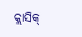କ୍ଲାସିକ୍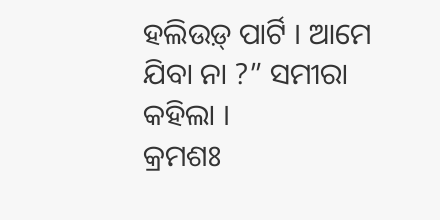ହଲିଉଡ଼୍ ପାର୍ଟି । ଆମେ ଯିବା ନା ?” ସମୀରା କହିଲା ।
କ୍ରମଶଃ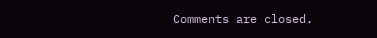Comments are closed.